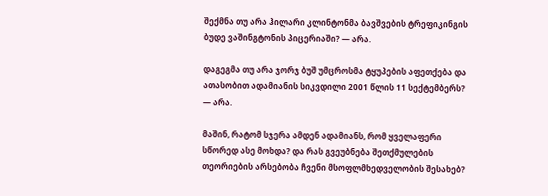შექმნა თუ არა ჰილარი კლინტონმა ბავშვების ტრეფიკინგის ბუდე ვაშინგტონის პიცერიაში? — არა.

დაგეგმა თუ არა ჯორჯ ბუშ უმცროსმა ტყუპების აფეთქება და ათასობით ადამიანის სიკვდილი 2001 წლის 11 სექტემბერს? — არა.

მაშინ, რატომ სჯერა ამდენ ადამიანს, რომ ყველაფერი სწორედ ასე მოხდა? და რას გვეუბნება შეთქმულების თეორიების არსებობა ჩვენი მსოფლმხედველობის შესახებ?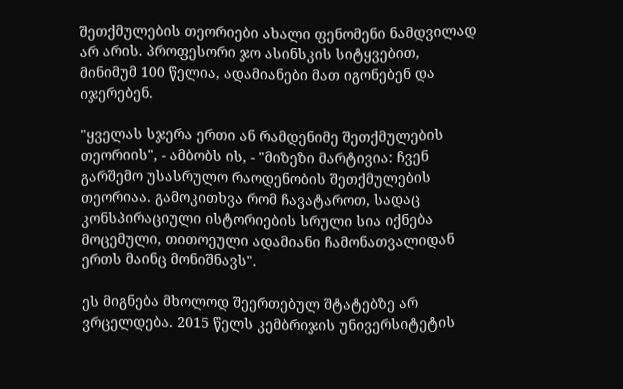შეთქმულების თეორიები ახალი ფენომენი ნამდვილად არ არის. პროფესორი ჯო ასინსკის სიტყვებით, მინიმუმ 100 წელია, ადამიანები მათ იგონებენ და იჯერებენ.

"ყველას სჯერა ერთი ან რამდენიმე შეთქმულების თეორიის", - ამბობს ის, - "მიზეზი მარტივია: ჩვენ გარშემო უსასრულო რაოდენობის შეთქმულების თეორიაა. გამოკითხვა რომ ჩავატაროთ, სადაც კონსპირაციული ისტორიების სრული სია იქნება მოცემული, თითოეული ადამიანი ჩამონათვალიდან ერთს მაინც მონიშნავს".

ეს მიგნება მხოლოდ შეერთებულ შტატებზე არ ვრცელდება. 2015 წელს კემბრიჯის უნივერსიტეტის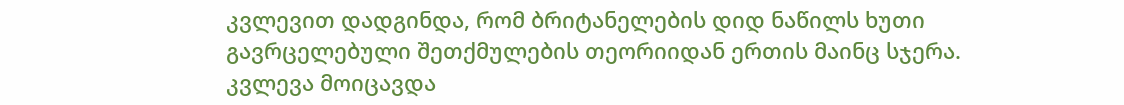კვლევით დადგინდა, რომ ბრიტანელების დიდ ნაწილს ხუთი გავრცელებული შეთქმულების თეორიიდან ერთის მაინც სჯერა. კვლევა მოიცავდა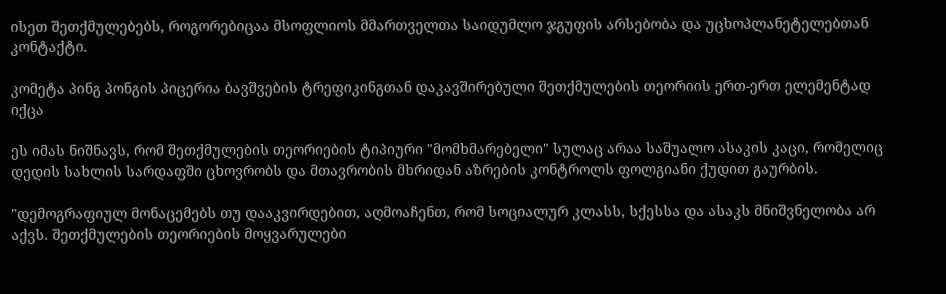ისეთ შეთქმულებებს, როგორებიცაა მსოფლიოს მმართველთა საიდუმლო ჯგუფის არსებობა და უცხოპლანეტელებთან კონტაქტი.

კომეტა პინგ პონგის პიცერია ბავშვების ტრეფიკინგთან დაკავშირებული შეთქმულების თეორიის ერთ-ერთ ელემენტად იქცა

ეს იმას ნიშნავს, რომ შეთქმულების თეორიების ტიპიური "მომხმარებელი" სულაც არაა საშუალო ასაკის კაცი, რომელიც დედის სახლის სარდაფში ცხოვრობს და მთავრობის მხრიდან აზრების კონტროლს ფოლგიანი ქუდით გაურბის.

"დემოგრაფიულ მონაცემებს თუ დააკვირდებით, აღმოაჩენთ, რომ სოციალურ კლასს, სქესსა და ასაკს მნიშვნელობა არ აქვს. შეთქმულების თეორიების მოყვარულები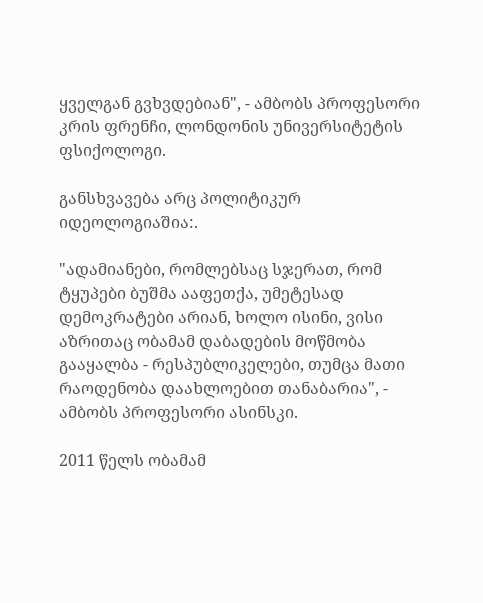ყველგან გვხვდებიან", - ამბობს პროფესორი კრის ფრენჩი, ლონდონის უნივერსიტეტის ფსიქოლოგი.

განსხვავება არც პოლიტიკურ იდეოლოგიაშია:.

"ადამიანები, რომლებსაც სჯერათ, რომ ტყუპები ბუშმა ააფეთქა, უმეტესად დემოკრატები არიან, ხოლო ისინი, ვისი აზრითაც ობამამ დაბადების მოწმობა გააყალბა - რესპუბლიკელები, თუმცა მათი რაოდენობა დაახლოებით თანაბარია", - ამბობს პროფესორი ასინსკი.

2011 წელს ობამამ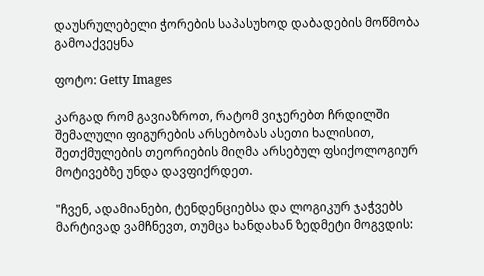დაუსრულებელი ჭორების საპასუხოდ დაბადების მოწმობა გამოაქვეყნა

ფოტო: Getty Images

კარგად რომ გავიაზროთ, რატომ ვიჯერებთ ჩრდილში შემალული ფიგურების არსებობას ასეთი ხალისით, შეთქმულების თეორიების მიღმა არსებულ ფსიქოლოგიურ მოტივებზე უნდა დავფიქრდეთ.

"ჩვენ, ადამიანები, ტენდენციებსა და ლოგიკურ ჯაჭვებს მარტივად ვამჩნევთ, თუმცა ხანდახან ზედმეტი მოგვდის: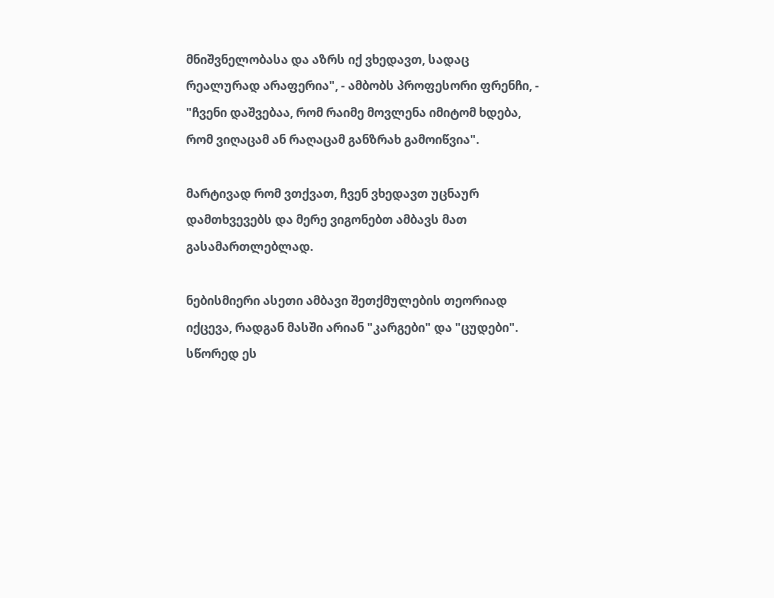მნიშვნელობასა და აზრს იქ ვხედავთ, სადაც რეალურად არაფერია", - ამბობს პროფესორი ფრენჩი, - "ჩვენი დაშვებაა, რომ რაიმე მოვლენა იმიტომ ხდება, რომ ვიღაცამ ან რაღაცამ განზრახ გამოიწვია".

მარტივად რომ ვთქვათ, ჩვენ ვხედავთ უცნაურ დამთხვევებს და მერე ვიგონებთ ამბავს მათ გასამართლებლად.

ნებისმიერი ასეთი ამბავი შეთქმულების თეორიად იქცევა, რადგან მასში არიან "კარგები" და "ცუდები". სწორედ ეს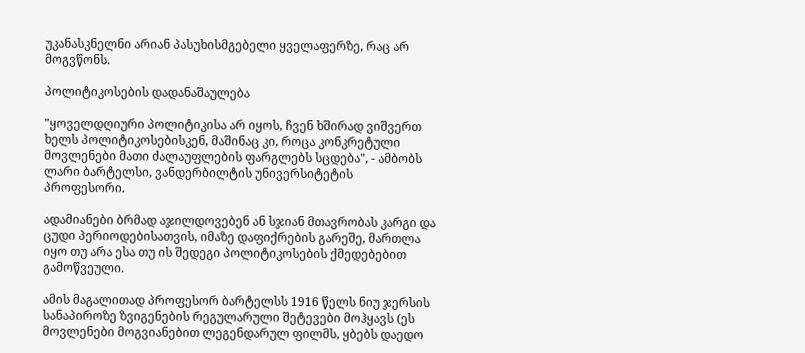უკანასკნელნი არიან პასუხისმგებელი ყველაფერზე, რაც არ მოგვწონს.

პოლიტიკოსების დადანაშაულება

"ყოველდღიური პოლიტიკისა არ იყოს, ჩვენ ხშირად ვიშვერთ ხელს პოლიტიკოსებისკენ, მაშინაც კი, როცა კონკრეტული მოვლენები მათი ძალაუფლების ფარგლებს სცდება", - ამბობს ლარი ბარტელსი, ვანდერბილტის უნივერსიტეტის პროფესორი.

ადამიანები ბრმად აჯილდოვებენ ან სჯიან მთავრობას კარგი და ცუდი პერიოდებისათვის, იმაზე დაფიქრების გარეშე, მართლა იყო თუ არა ესა თუ ის შედეგი პოლიტიკოსების ქმედებებით გამოწვეული.

ამის მაგალითად პროფესორ ბარტელსს 1916 წელს ნიუ ჯერსის სანაპიროზე ზვიგენების რეგულარული შეტევები მოჰყავს (ეს მოვლენები მოგვიანებით ლეგენდარულ ფილმს, ყბებს დაედო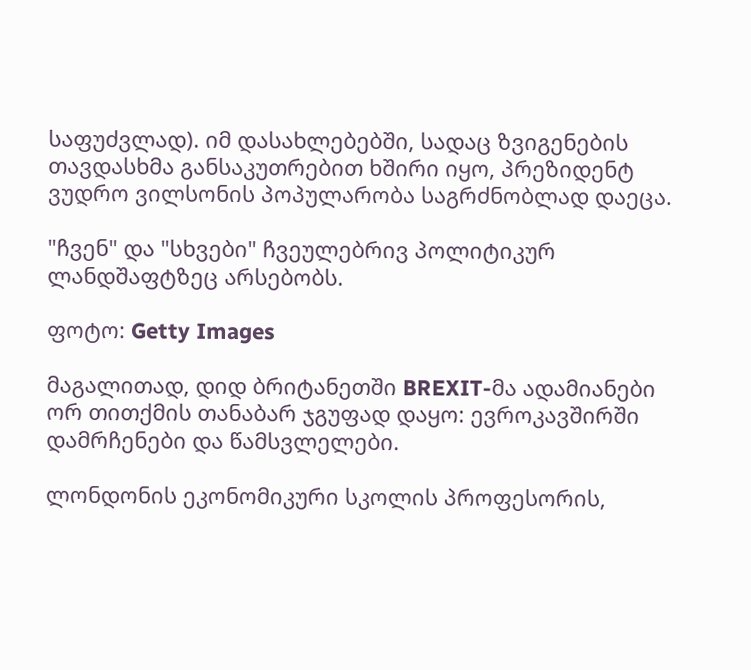საფუძვლად). იმ დასახლებებში, სადაც ზვიგენების თავდასხმა განსაკუთრებით ხშირი იყო, პრეზიდენტ ვუდრო ვილსონის პოპულარობა საგრძნობლად დაეცა.

"ჩვენ" და "სხვები" ჩვეულებრივ პოლიტიკურ ლანდშაფტზეც არსებობს.

ფოტო: Getty Images

მაგალითად, დიდ ბრიტანეთში BREXIT-მა ადამიანები ორ თითქმის თანაბარ ჯგუფად დაყო: ევროკავშირში დამრჩენები და წამსვლელები.

ლონდონის ეკონომიკური სკოლის პროფესორის,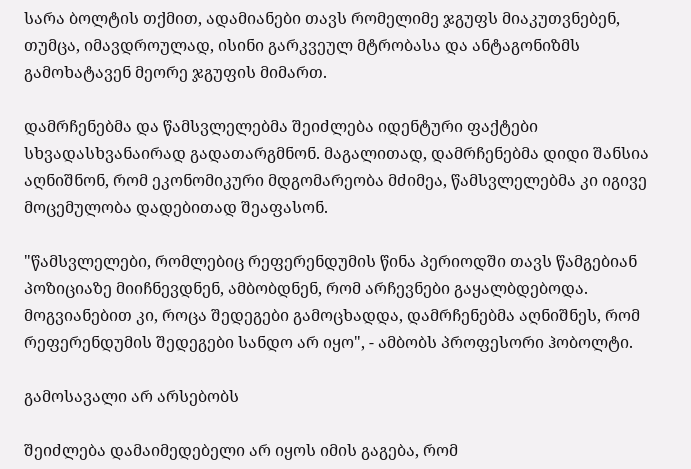სარა ბოლტის თქმით, ადამიანები თავს რომელიმე ჯგუფს მიაკუთვნებენ, თუმცა, იმავდროულად, ისინი გარკვეულ მტრობასა და ანტაგონიზმს გამოხატავენ მეორე ჯგუფის მიმართ.

დამრჩენებმა და წამსვლელებმა შეიძლება იდენტური ფაქტები სხვადასხვანაირად გადათარგმნონ. მაგალითად, დამრჩენებმა დიდი შანსია აღნიშნონ, რომ ეკონომიკური მდგომარეობა მძიმეა, წამსვლელებმა კი იგივე მოცემულობა დადებითად შეაფასონ.

"წამსვლელები, რომლებიც რეფერენდუმის წინა პერიოდში თავს წამგებიან პოზიციაზე მიიჩნევდნენ, ამბობდნენ, რომ არჩევნები გაყალბდებოდა. მოგვიანებით კი, როცა შედეგები გამოცხადდა, დამრჩენებმა აღნიშნეს, რომ რეფერენდუმის შედეგები სანდო არ იყო", - ამბობს პროფესორი ჰობოლტი.

გამოსავალი არ არსებობს

შეიძლება დამაიმედებელი არ იყოს იმის გაგება, რომ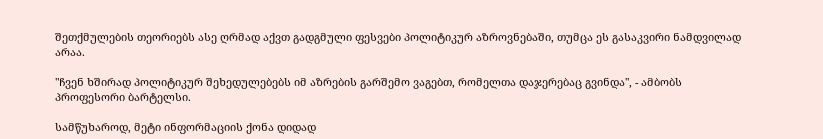შეთქმულების თეორიებს ასე ღრმად აქვთ გადგმული ფესვები პოლიტიკურ აზროვნებაში, თუმცა ეს გასაკვირი ნამდვილად არაა.

"ჩვენ ხშირად პოლიტიკურ შეხედულებებს იმ აზრების გარშემო ვაგებთ, რომელთა დაჯერებაც გვინდა", - ამბობს პროფესორი ბარტელსი.

სამწუხაროდ, მეტი ინფორმაციის ქონა დიდად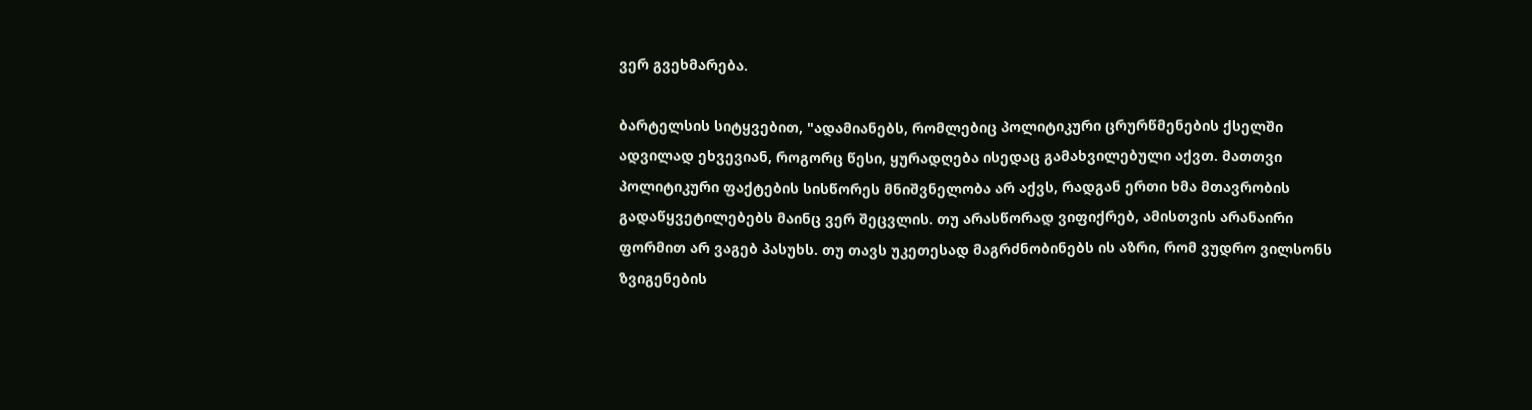ვერ გვეხმარება.

ბარტელსის სიტყვებით, "ადამიანებს, რომლებიც პოლიტიკური ცრურწმენების ქსელში ადვილად ეხვევიან, როგორც წესი, ყურადღება ისედაც გამახვილებული აქვთ. მათთვი პოლიტიკური ფაქტების სისწორეს მნიშვნელობა არ აქვს, რადგან ერთი ხმა მთავრობის გადაწყვეტილებებს მაინც ვერ შეცვლის. თუ არასწორად ვიფიქრებ, ამისთვის არანაირი ფორმით არ ვაგებ პასუხს. თუ თავს უკეთესად მაგრძნობინებს ის აზრი, რომ ვუდრო ვილსონს ზვიგენების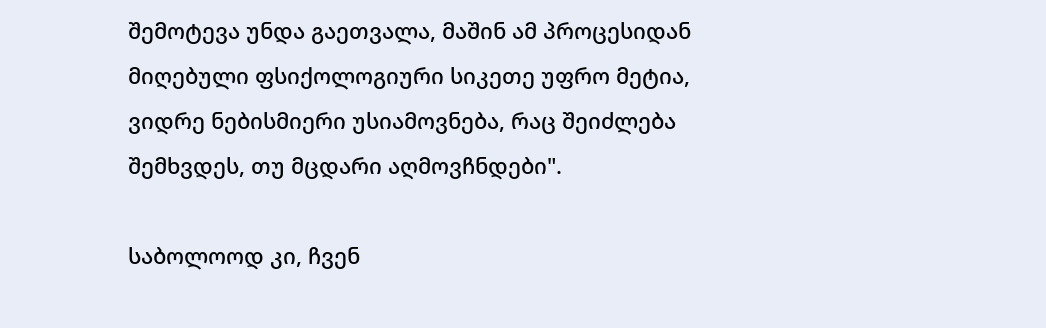შემოტევა უნდა გაეთვალა, მაშინ ამ პროცესიდან მიღებული ფსიქოლოგიური სიკეთე უფრო მეტია, ვიდრე ნებისმიერი უსიამოვნება, რაც შეიძლება შემხვდეს, თუ მცდარი აღმოვჩნდები".

საბოლოოდ კი, ჩვენ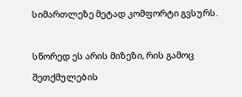სიმართლეზე მეტად კომფორტი გვსურს.

სწორედ ეს არის მიზეზი, რის გამოც შეთქმულების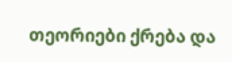თეორიები ქრება და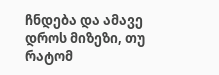ჩნდება და ამავე დროს მიზეზი, თუ რატომ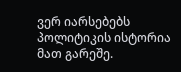ვერ იარსებებს პოლიტიკის ისტორია მათ გარეშე.